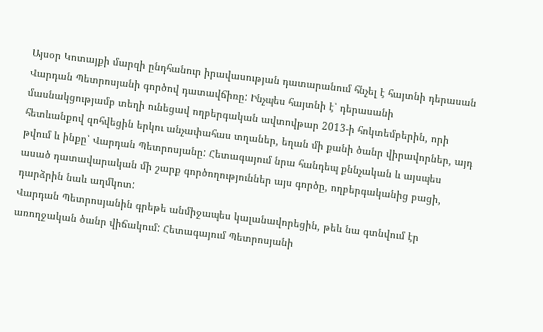Այսօր Կոտայքի մարզի ընդհանուր իրավասության դատարանում հնչել է հայտնի դերասան Վարդան Պետրոսյանի գործով դատավճիռը: Ինչպես հայտնի է՝ դերասանի մասնակցությամբ տեղի ունեցավ ողբերգական ավտովթար 2013-ի հոկտեմբերին, որի հետևանքով զոհվեցին երկու անչափահաս տղաներ, եղան մի քանի ծանր վիրավորներ, այդ թվում և ինքը՝ Վարդան Պետրոսյանը: Հետագայում նրա հանդեպ քննչական և այսպես ասած դատավարական մի շարք գործողություններ այս գործը, ողբերգականից բացի, դարձրին նաև աղմկոտ:
Վարդան Պետրոսյանին գրեթե անմիջապես կալանավորեցին, թեև նա գտնվում էր առողջական ծանր վիճակում: Հետագայում Պետրոսյանի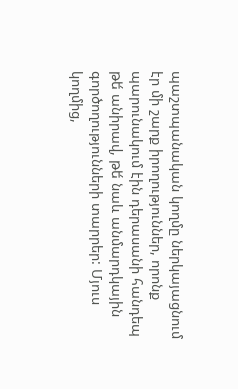պաշտպանական կողմը ներկայացնում էր մի շարք իրողություններ, որոնք պարունակում էին դերասանի հանդեպ թե́ անիրավ, թե́ նաև անմարդկային գործողությունների տարրեր: Մյուս կողմից,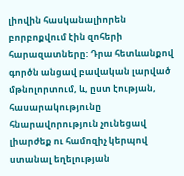լիովին հասկանալիորեն բորբոքվում էին զոհերի հարազատները: Դրա հետևանքով գործն անցավ բավական լարված մթնոլորտում, և, ըստ էության, հասարակությունը հնարավորություն չունեցավ լիարժեք ու համոզիչ կերպով ստանալ եղելության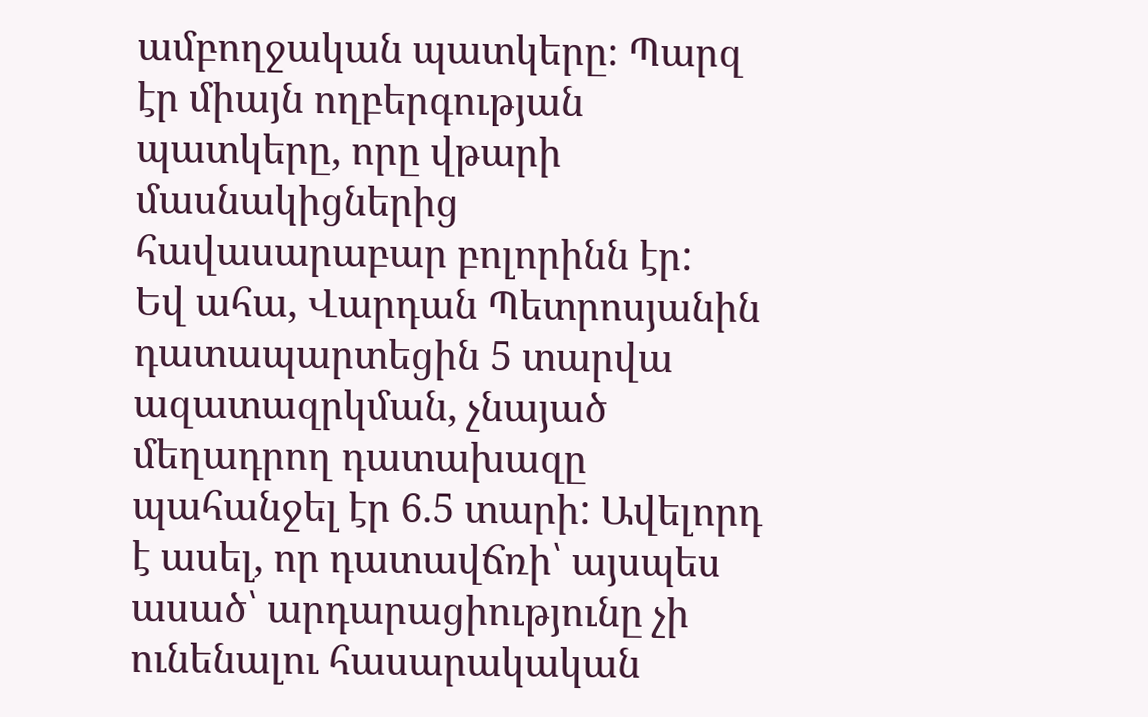ամբողջական պատկերը։ Պարզ էր միայն ողբերգության պատկերը, որը վթարի մասնակիցներից հավասարաբար բոլորինն էր:
Եվ ահա, Վարդան Պետրոսյանին դատապարտեցին 5 տարվա ազատազրկման, չնայած մեղադրող դատախազը պահանջել էր 6.5 տարի: Ավելորդ է ասել, որ դատավճռի՝ այսպես ասած՝ արդարացիությունը չի ունենալու հասարակական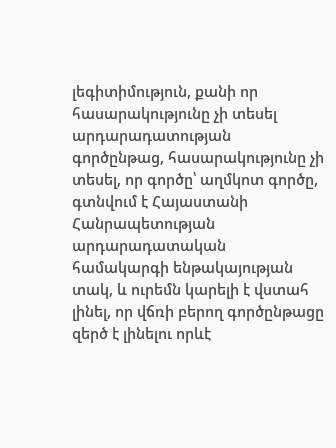լեգիտիմություն, քանի որ հասարակությունը չի տեսել արդարադատության գործընթաց, հասարակությունը չի տեսել, որ գործը՝ աղմկոտ գործը, գտնվում է Հայաստանի Հանրապետության արդարադատական համակարգի ենթակայության տակ, և ուրեմն կարելի է վստահ լինել, որ վճռի բերող գործընթացը զերծ է լինելու որևէ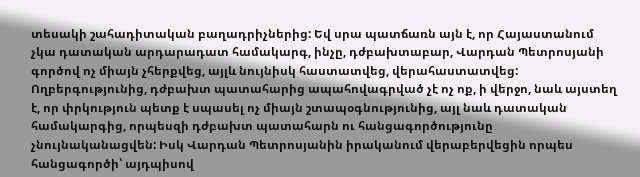տեսակի շահադիտական բաղադրիչներից: Եվ սրա պատճառն այն է, որ Հայաստանում չկա դատական արդարադատ համակարգ, ինչը, դժբախտաբար, Վարդան Պետրոսյանի գործով ոչ միայն չհերքվեց, այլև նույնիսկ հաստատվեց, վերահաստատվեց:
Ողբերգությունից, դժբախտ պատահարից ապահովագրված չէ ոչ ոք, ի վերջո, նաև այստեղ է, որ փրկություն պետք է սպասել ոչ միայն շտապօգնությունից, այլ նաև դատական համակարգից, որպեսզի դժբախտ պատահարն ու հանցագործությունը չնույնականացվեն: Իսկ Վարդան Պետրոսյանին իրականում վերաբերվեցին որպես հանցագործի՝ այդպիսով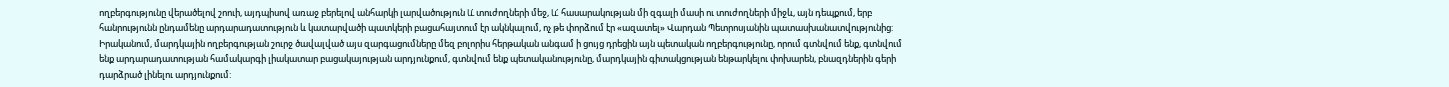ողբերգությունը վերածելով շոուի, այդպիսով առաջ բերելով անհարկի լարվածություն և́ տուժողների մեջ, և́ հասարակության մի զգալի մասի ու տուժողների միջև, այն դեպքում, երբ հանրությունն ընդամենը արդարադատություն և կատարվածի պատկերի բացահայտում էր ակնկալում, ոչ թե փորձում էր «ազատել» Վարդան Պետրոսյանին պատասխանատվությունից:
Իրականում, մարդկային ողբերգության շուրջ ծավալված այս զարգացումները մեզ բոլորիս հերթական անգամ ի ցույց դրեցին այն պետական ողբերգությունը, որում գտնվում ենք, գտնվում ենք արդարադատության համակարգի լիակատար բացակայության արդյունքում, գտնվում ենք պետականությունը, մարդկային գիտակցության ենթարկելու փոխարեն, բնազդներին գերի դարձրած լինելու արդյունքում: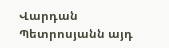Վարդան Պետրոսյանն այդ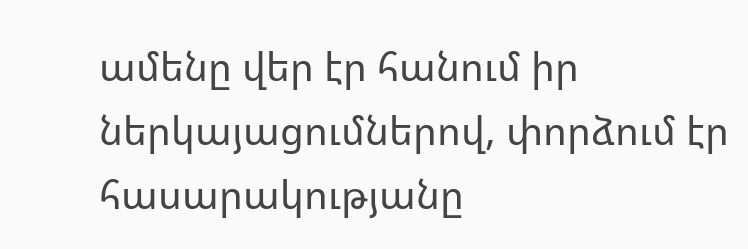ամենը վեր էր հանում իր ներկայացումներով, փորձում էր հասարակությանը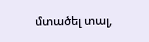մտածել տալ,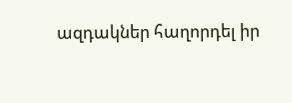ազդակներ հաղորդել իր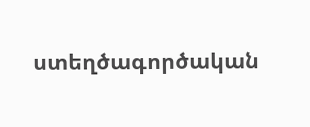ստեղծագործական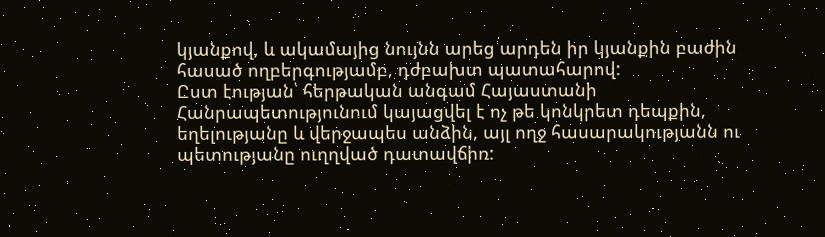կյանքով, և ակամայից նույնն արեց արդեն իր կյանքին բաժին հասած ողբերգությամբ, դժբախտ պատահարով:
Ըստ էության՝ հերթական անգամ Հայաստանի Հանրապետությունում կայացվել է ոչ թե կոնկրետ դեպքին, եղելությանը և վերջապես անձին, այլ ողջ հասարակությանն ու պետությանը ուղղված դատավճիռ: